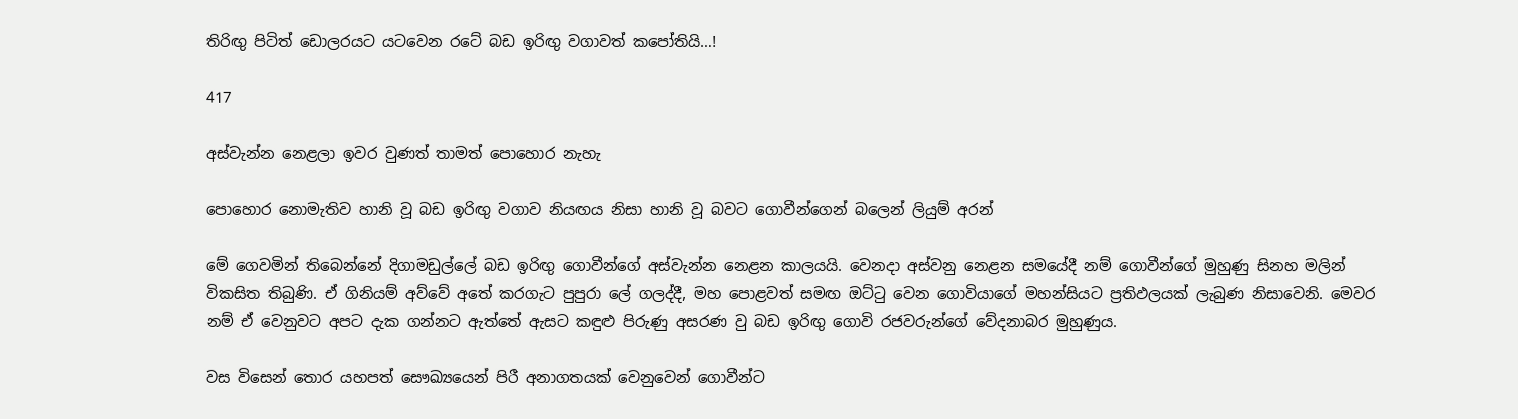තිරිඟු පිටිත් ඩොලරයට යටවෙන රටේ බඩ ඉරිඟු වගාවත් කපෝතියි…!

417

අස්වැන්න නෙළලා ඉවර වුණත් තාමත් පොහොර නැහැ

පොහොර නොමැතිව හානි වූ බඩ ඉරිඟු වගාව නියඟය නිසා හානි වූ බවට ගොවීන්ගෙන් බලෙන් ලියුම් අරන්

මේ ගෙවමින් තිබෙන්නේ දිගාමඩුල්ලේ බඩ ඉරිඟු ගොවීන්ගේ අස්වැන්න නෙළන කාලයයි. වෙනදා අස්වනු නෙළන සමයේදී නම් ගොවීන්ගේ මුහුණු සිනහ මලින් විකසිත තිබුණි. ඒ ගිනියම් අව්වේ අතේ කරගැට පුපුරා ලේ ගලද්දී, මහ පොළවත් සමඟ ඔට්ටු වෙන ගොවියාගේ මහන්සියට ප්‍රතිඵලයක් ලැබුණ නිසාවෙනි. මෙවර නම් ඒ වෙනුවට අපට දැක ගන්නට ඇත්තේ ඇසට කඳුළු පිරුණු අසරණ වු බඩ ඉරිඟු ගොවි රජවරුන්ගේ වේදනාබර මුහුණුය.

වස විසෙන් තොර යහපත් සෞඛ්‍යයෙන් පිරී අනාගතයක් වෙනුවෙන් ගොවීන්ට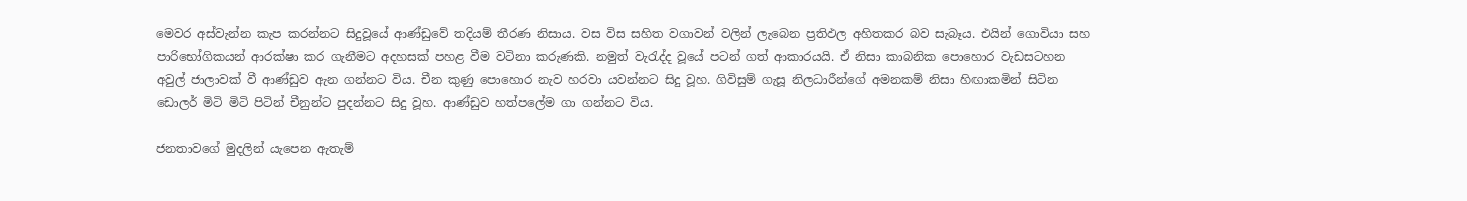මෙවර අස්වැන්න කැප කරන්නට සිදුවූයේ ආණ්ඩුවේ තදියම් තීරණ නිසාය. වස විස සහිත වගාවන් වලින් ලැබෙන ප්‍රතිඵල අහිතකර බව සැබෑය. එයින් ගොවියා සහ පාරිභෝගිකයන් ආරක්ෂා කර ගැනීමට අදහසක් පහළ වීම වටිනා කරුණකි. නමුත් වැරැද්ද වූයේ පටන් ගත් ආකාරයයි. ඒ නිසා කාබනික පොහොර වැඩසටහන අවුල් ජාලාවක් වී ආණ්ඩුව ඇන ගන්නට විය. චීන කුණු පොහොර නැව හරවා යවන්නට සිදු වූහ. ගිවිසුම් ගැසූ නිලධාරීන්ගේ අමනකම් නිසා හිඟාකමින් සිටින ඩොලර් මිටි මිටි පිටින් චීනුන්ට පුදන්නට සිදු වූහ. ආණ්ඩුව හත්පලේම ගා ගන්නට විය.

ජනතාවගේ මුදලින් යැපෙන ඇතැම්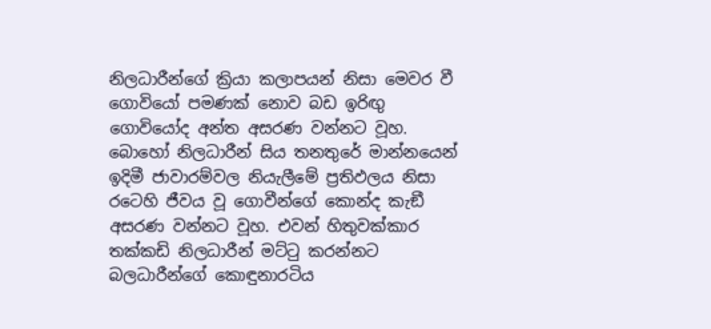නිලධාරීන්ගේ ක්‍රියා කලාපයන් නිසා මෙවර වී ගොවියෝ පමණක් නොව බඩ ඉරිඟු ගොවියෝද අන්ත අසරණ වන්නට වූහ. බොහෝ නිලධාරීන් සිය තනතුරේ මාන්නයෙන් ඉදිමී ජාවාරම්වල නියැලීමේ ප්‍රතිඵලය නිසා රටෙහි ජීවය වූ ගොවීන්ගේ කොන්ද කැඞී අසරණ වන්නට වූහ. එවන් හිතුවක්කාර තක්කඩි නිලධාරීන් මට්ටු කරන්නට බලධාරීන්ගේ කොඳුනාරටිය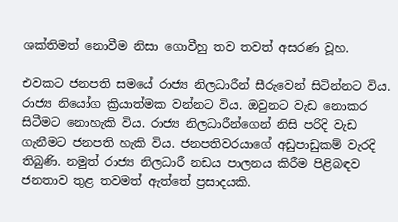ශක්තිමත් නොවීම නිසා ගොවීහු තව තවත් අසරණ වූහ.

එවකට ජනපති සමයේ රාජ්‍ය නිලධාරීන් සීරුවෙන් සිටින්නට විය. රාජ්‍ය නියෝග ක්‍රියාත්මක වන්නට විය. ඔවුනට වැඩ නොකර සිටීමට නොහැකි විය. රාජ්‍ය නිලධාරීන්ගෙන් නිසි පරිදි වැඩ ගැනීමට ජනපති හැකි විය. ජනපතිවරයාගේ අඩුපාඩුකම් වැරදි තිබුණි. නමුත් රාජ්‍ය නිලධාරී නඩය පාලනය කිරීම පිළිබඳව ජනතාව තුළ තවමත් ඇත්තේ ප්‍රසාදයකි.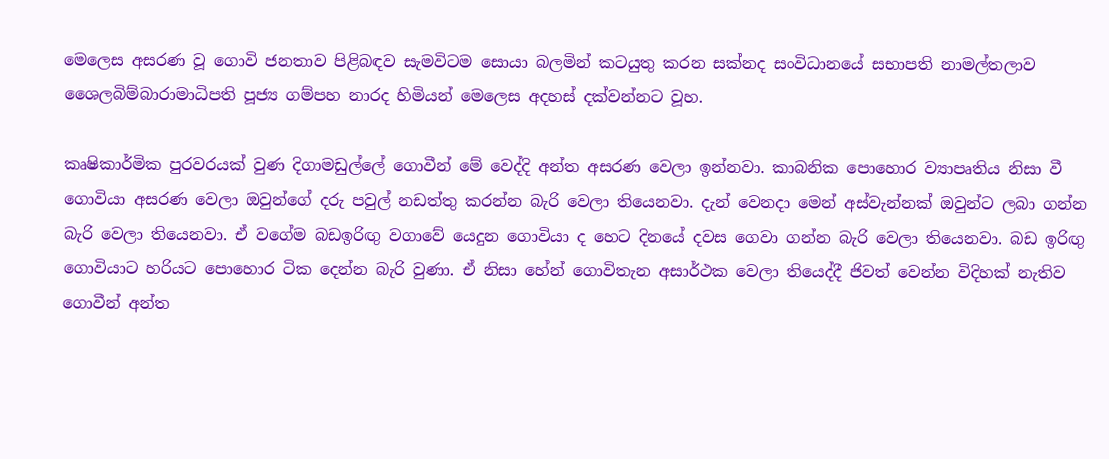මෙලෙස අසරණ වූ ගොවි ජනතාව පිළිබඳව සැමවිටම සොයා බලමින් කටයුතු කරන සක්නද සංවිධානයේ සභාපති නාමල්තලාව ශෛලබිම්බාරාමාධිපති පූජ්‍ය ගම්පහ නාරද හිමියන් මෙලෙස අදහස් දක්වන්නට වූහ.

කෘෂිකාර්මික පුරවරයක් වුණ දිගාමඩුල්ලේ ගොවීන් මේ වෙද්දි අන්ත අසරණ වෙලා ඉන්නවා. කාබනික පොහොර ව්‍යාපෘතිය නිසා වී ගොවියා අසරණ වෙලා ඔවුන්ගේ දරු පවුල් නඩත්තු කරන්න බැරි වෙලා තියෙනවා. දැන් වෙනදා මෙන් අස්වැන්නක් ඔවුන්ට ලබා ගන්න බැරි වෙලා තියෙනවා. ඒ වගේම බඩඉරිඟු වගාවේ යෙදුන ගොවියා ද හෙට දිනයේ දවස ගෙවා ගන්න බැරි වෙලා තියෙනවා. බඩ ඉරිඟු ගොවියාට හරියට පොහොර ටික දෙන්න බැරි වුණා. ඒ නිසා හේන් ගොවිතැන අසාර්ථක වෙලා තියෙද්දී ජිවත් වෙන්න විදිහක් නැතිව ගොවීන් අන්ත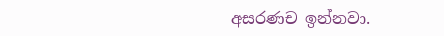අසරණච ඉන්නවා.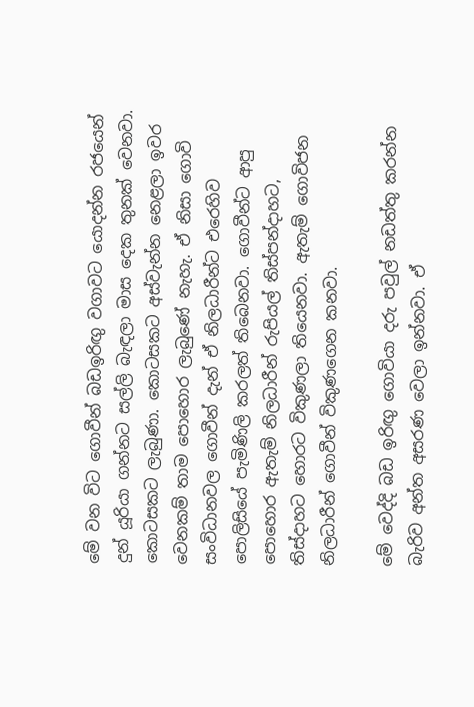මේ වන විට ගොවීන් බඩඉරිඟු වගාවට යොදන්න රජයෙන් දුන් යූරියා ගන්නට සල්ලි බැඳලා මාස දෙක තුනක් වෙනවා. කොටසකට ලැබුණා. කොටසකට අස්වැන්න නෙළලා ඉවර වෙනකම් තාම පොහොර ලැබුණේ නැහැ. ඒ නිසා ගොවි සංවිධානවල ගොවීන් දැන් ඒ නිලධාරීන්ට එරෙහිව පොලිසියේ පැමිණිලි කරලත් තිබෙනවා. ගොවීන්ට ආපු පොහොර ඇතැම් නිලධාරීන් රුපියල් තිස්පන්දාහට, තිස්දාහට හොරට විකුණලා තියෙනවා. ඇතැම් ගොවිජන නිලධාරීන් ගොවීන් විකුණගෙන කනවා.

මේ වෙද්දි බඩ ඉරිඟු ගොවියා දරු පවුල් නඩත්තු කරන්න බැරිව අන්ත අසරණ වෙලා ඉන්නවා. ඒ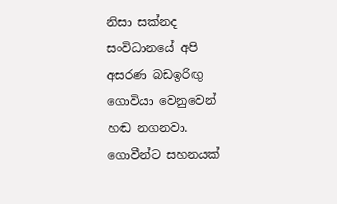නිසා සක්නද සංවිධානයේ අපි අසරණ බඩඉරිඟු ගොවියා වෙනුවෙන් හඬ නගනවා. ගොවීන්ට සහනයක්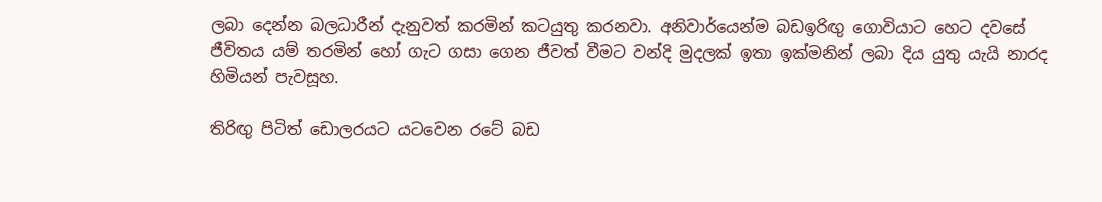ලබා දෙන්න බලධාරීන් දැනුවත් කරමින් කටයුතු කරනවා. අනිවාර්යෙන්ම බඩඉරිඟු ගොවියාට හෙට දවසේ ජීවිතය යම් තරමින් හෝ ගැට ගසා ගෙන ජීවත් වීමට වන්දි මුදලක් ඉතා ඉක්මනින් ලබා දිය යුතු යැයි නාරද හිමියන් පැවසූහ.

තිරිඟු පිටිත් ඩොලරයට යටවෙන රටේ බඩ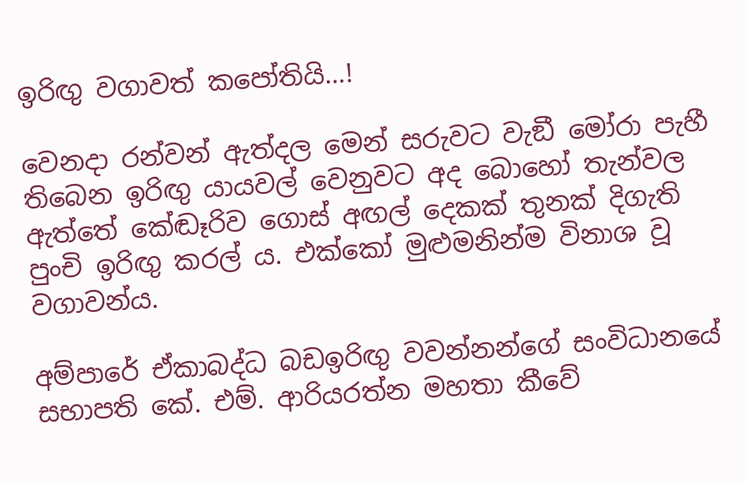ඉරිඟු වගාවත් කපෝතියි…!

වෙනදා රන්වන් ඇත්දල මෙන් සරුවට වැඞී මෝරා පැහී තිබෙන ඉරිඟු යායවල් වෙනුවට අද බොහෝ තැන්වල ඇත්තේ කේඬෑරිව ගොස් අඟල් දෙකක් තුනක් දිගැති පුංචි ඉරිඟු කරල් ය. එක්කෝ මුළුමනින්ම විනාශ වූ වගාවන්ය.

අම්පාරේ ඒකාබද්ධ බඩඉරිඟු වවන්නන්ගේ සංවිධානයේ සභාපති කේ. එම්. ආරියරත්න මහතා කීවේ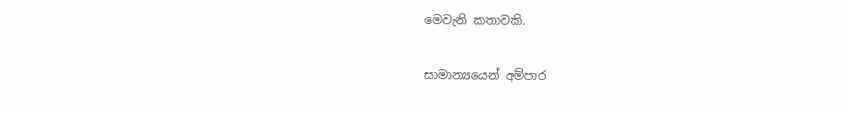මෙවැනි කතාවකි.

සාමාන්‍යයෙන් අම්පාර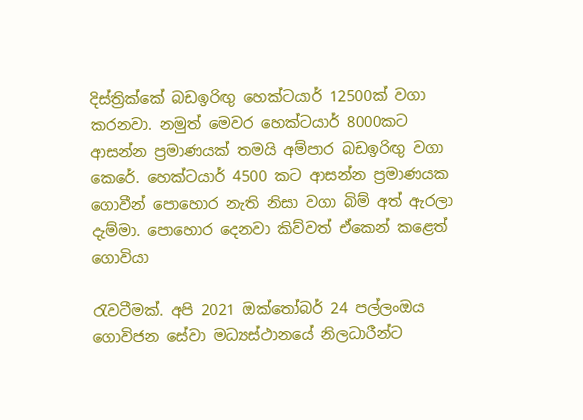දිස්ත්‍රික්කේ බඩඉරිඟු හෙක්ටයාර් 12500ක් වගා කරනවා. නමුත් මෙවර හෙක්ටයාර් 8000කට ආසන්න ප්‍රමාණයක් තමයි අම්පාර බඩඉරිඟු වගා කෙරේ. හෙක්ටයාර් 4500 කට ආසන්න ප්‍රමාණයක ගොවීන් පොහොර නැති නිසා වගා බිම් අත් ඇරලා දැම්මා. පොහොර දෙනවා කිව්වත් ඒකෙන් කළෙත් ගොවියා

රැවටීමක්. අපි 2021 ඔක්තෝබර් 24 පල්ලංඔය ගොවිජන සේවා මධ්‍යස්ථානයේ නිලධාරීන්ට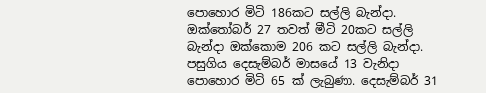පොහොර මිටි 186කට සල්ලි බැන්දා. ඔක්තෝබර් 27 තවත් මීටි 20කට සල්ලි බැන්දා ඔක්කොම 206 කට සල්ලි බැන්දා. පසුගිය දෙසැම්බර් මාසයේ 13 වැනිදා පොහොර මිටි 65 ක් ලැබුණා. දෙසැම්බර් 31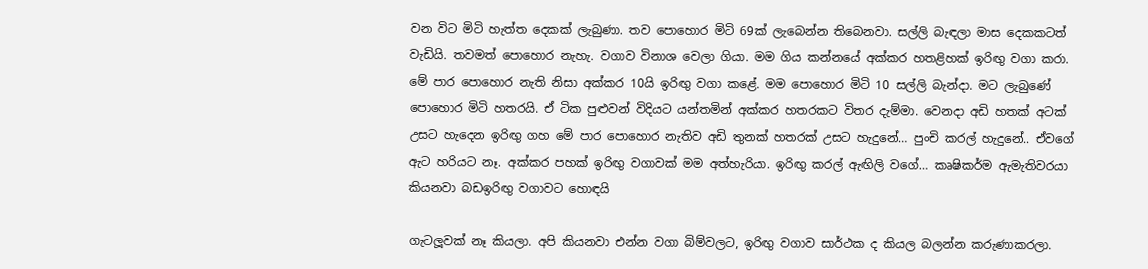වන විට මිටි හැත්ත දෙකක් ලැබුණා. තව පොහොර මිටි 69ක් ලැබෙන්න තිබෙනවා. සල්ලි බැඳලා මාස දෙකකටත් වැඩියි. තවමත් පොහොර නැහැ. වගාව විනාශ වෙලා ගියා. මම ගිය කන්නයේ අක්කර හතළිහක් ඉරිඟු වගා කරා. මේ පාර පොහොර නැති නිසා අක්කර 10යි ඉරිඟු වගා කළේ. මම පොහොර මිටි 10 සල්ලි බැන්දා. මට ලැබුණේ පොහොර මිටි හතරයි. ඒ ටික පුළුවන් විදියට යන්තමින් අක්කර හතරකට විතර දැම්මා. වෙනදා අඩි හතක් අටක් උසට හැදෙන ඉරිඟු ගහ මේ පාර පොහොර නැතිව අඩි තුනක් හතරක් උසට හැදුනේ… පුංචි කරල් හැදුනේ.. ඒවගේ ඇට හරියට නෑ. අක්කර පහක් ඉරිඟු වගාවක් මම අත්හැරියා. ඉරිඟු කරල් ඇඟිලි වගේ… කෘෂිකර්ම ඇමැතිවරයා කියනවා බඩඉරිඟු වගාවට හොඳයි

ගැටලූවක් නෑ කියලා. අපි කියනවා එන්න වගා බිම්වලට, ඉරිඟු වගාව සාර්ථක ද කියල බලන්න කරුණාකරලා.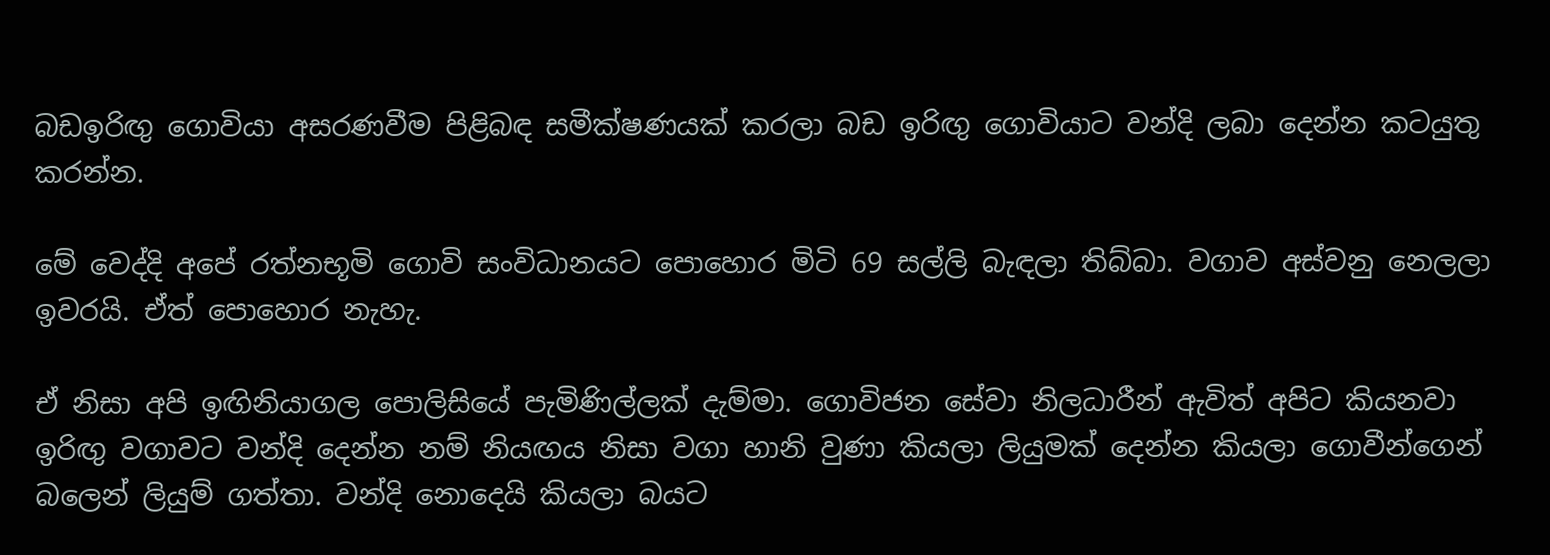බඩඉරිඟු ගොවියා අසරණවීම පිළිබඳ සමීක්ෂණයක් කරලා බඩ ඉරිඟු ගොවියාට වන්දි ලබා දෙන්න කටයුතු කරන්න.

මේ වෙද්දි අපේ රත්නභූමි ගොවි සංවිධානයට පොහොර මිටි 69 සල්ලි බැඳලා තිබ්බා. වගාව අස්වනු නෙලලා ඉවරයි. ඒත් පොහොර නැහැ.

ඒ නිසා අපි ඉඟිනියාගල පොලිසියේ පැමිණිල්ලක් දැම්මා. ගොවිජන සේවා නිලධාරීන් ඇවිත් අපිට කියනවා ඉරිඟු වගාවට වන්දි දෙන්න නම් නියඟය නිසා වගා හානි වුණා කියලා ලියුමක් දෙන්න කියලා ගොවීන්ගෙන් බලෙන් ලියුම් ගත්තා. වන්දි නොදෙයි කියලා බයට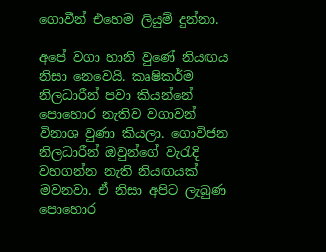ගොවීන් එහෙම ලියුම් දුන්නා.

අපේ වගා හානි වුණේ නියඟය නිසා නෙවෙයි. කෘෂිකර්ම නිලධාරීන් පවා කියන්නේ පොහොර නැතිව වගාවන් විනාශ වුණා කියලා. ගොවිජන නිලධාරීන් ඔවුන්ගේ වැරැදි වහගන්න නැති නියඟයක් මවනවා. ඒ නිසා අපිට ලැබුණ පොහොර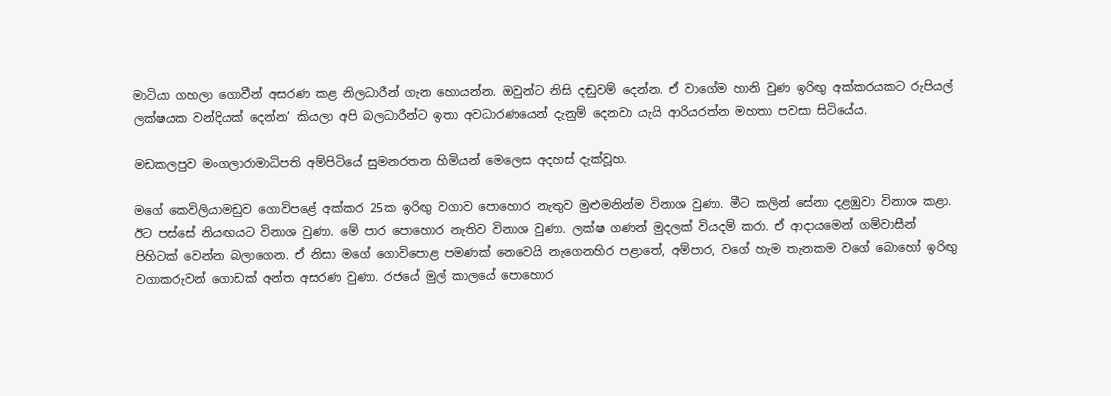මාටියා ගහලා ගොවීන් අසරණ කළ නිලධාරීන් ගැන හොයන්න. ඔවුන්ට නිසි දඬුවම් දෙන්න. ඒ වාගේම හානි වුණ ඉරිඟු අක්කරයකට රුපියල් ලක්ෂයක වන්දියක් දෙන්න’ කියලා අපි බලධාරීන්ට ඉතා අවධාරණයෙන් දැනුම් දෙනවා යැයි ආරියරත්න මහතා පවසා සිටියේය.

මඩකලපුව මංගලාරාමාධිපති අම්පිටියේ සුමනරතන හිමියන් මෙලෙස අදහස් දැක්වූහ.

මගේ කෙවිලියාමඩුව ගොවිපළේ අක්කර 25ක ඉරිඟු වගාව පොහොර නැතුව මුළුමනින්ම විනාශ වුණා. මීට කලින් සේනා දළඹුවා විනාශ කළා. ඊට පස්සේ නියඟයට විනාශ වුණා. මේ පාර පොහොර නැතිව විනාශ වුණා. ලක්ෂ ගණන් මුදලක් වියදම් කරා. ඒ ආදායමෙන් ගම්වාසීන් පිහිටක් වෙන්න බලාගෙන. ඒ නිසා මගේ ගොවිපොළ පමණක් නෙවෙයි නැගෙනහිර පළාතේ, අම්පාර, වගේ හැම තැනකම වගේ බොහෝ ඉරිඟු වගාකරුවන් ගොඩක් අන්ත අසරණ වුණා. රජයේ මුල් කාලයේ පොහොර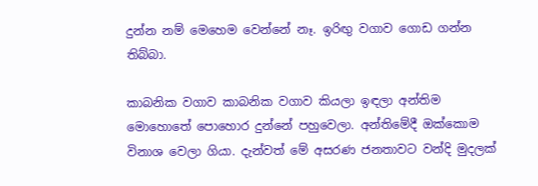දුන්න නම් මෙහෙම වෙන්නේ නෑ. ඉරිඟු වගාව ගොඩ ගන්න තිබ්බා.

කාබනික වගාව කාබනික වගාව කියලා ඉඳලා අන්තිම මොහොතේ පොහොර දුන්නේ පහුවෙලා. අන්තිමේදී ඔක්කොම විනාශ වෙලා ගියා. දැන්වත් මේ අසරණ ජනතාවට වන්දි මුදලක්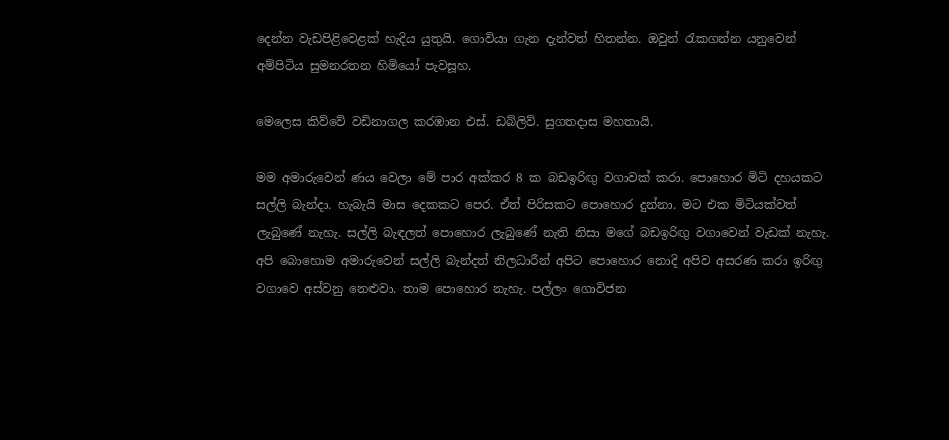දෙන්න වැඩපිළිවෙළක් හැදිය යුතුයි. ගොවියා ගැන දැන්වත් හිතන්න. ඔවුන් රැකගන්න යනුවෙන් අම්පිටිය සුමනරතන හිමියෝ පැවසූහ.

මෙලෙස කිව්වේ වඩිනාගල කරඹාන එස්. ඩබ්ලිව්. සුගතදාස මහතායි.

මම අමාරුවෙන් ණය වෙලා මේ පාර අක්කර 8 ක බඩඉරිඟු වගාවක් කරා. පොහොර මිටි දහයකට සල්ලි බැන්දා. හැබැයි මාස දෙකකට පෙර. ඒත් පිරිසකට පොහොර දුන්නා. මට එක මිටියක්වත් ලැබුණේ නැහැ. සල්ලි බැඳලත් පොහොර ලැබුණේ නැති නිසා මගේ බඩඉරිඟු වගාවෙන් වැඩක් නැහැ. අපි බොහොම අමාරුවෙන් සල්ලි බැන්දත් නිලධාරීන් අපිට පොහොර නොදි අපිව අසරණ කරා ඉරිඟු වගාවෙ අස්වනු නෙළුවා. තාම පොහොර නැහැ. පල්ලං ගොවිජන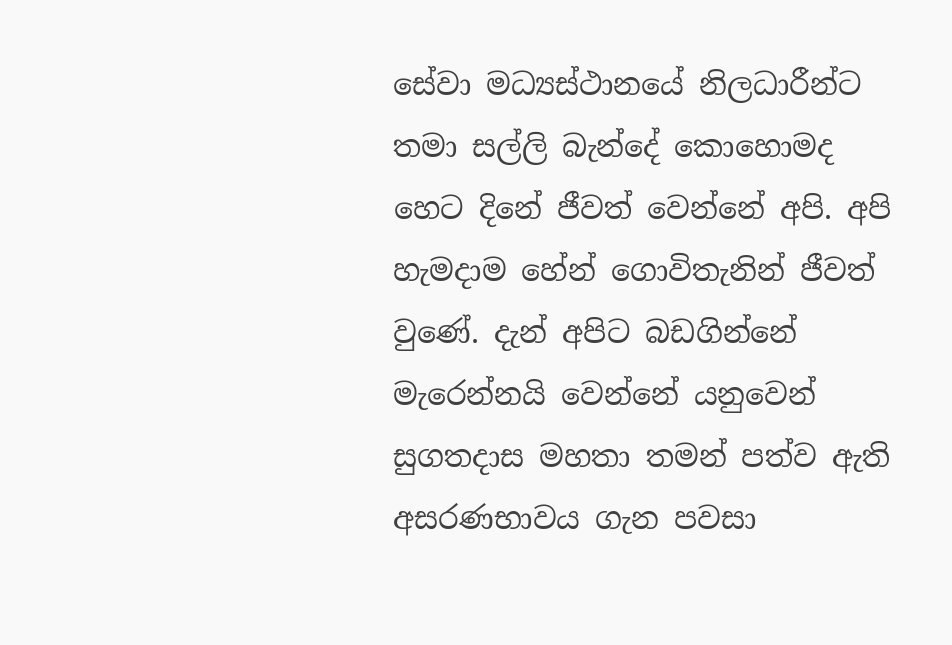සේවා මධ්‍යස්ථානයේ නිලධාරීන්ට තමා සල්ලි බැන්දේ කොහොමද හෙට දිනේ ජීවත් වෙන්නේ අපි. අපි හැමදාම හේන් ගොවිතැනින් ජීවත් වුණේ. දැන් අපිට බඩගින්නේ මැරෙන්නයි වෙන්නේ යනුවෙන් සුගතදාස මහතා තමන් පත්ව ඇති අසරණභාවය ගැන පවසා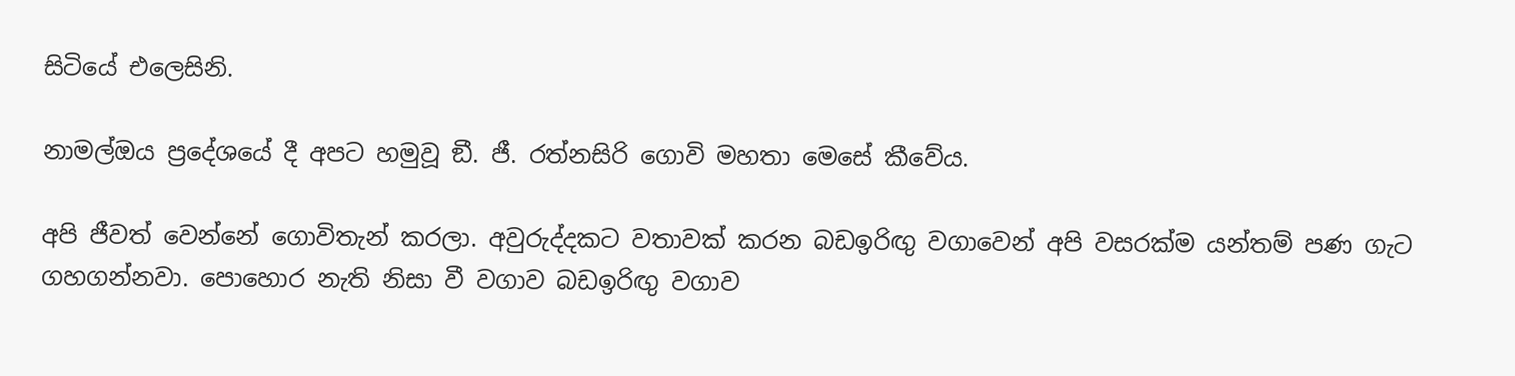සිටියේ එලෙසිනි.

නාමල්ඔය ප්‍රදේශයේ දී අපට හමුවූ ඞී. ජී. රත්නසිරි ගොවි මහතා මෙසේ කීවේය.

අපි ජීවත් වෙන්නේ ගොවිතැන් කරලා. අවුරුද්දකට වතාවක් කරන බඩඉරිඟු වගාවෙන් අපි වසරක්ම යන්තම් පණ ගැට ගහගන්නවා. පොහොර නැති නිසා වී වගාව බඩඉරිඟු වගාව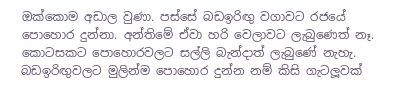ඔක්කොම අඩාල වුණා. පස්සේ බඩඉරිඟු වගාවට රජයේ පොහොර දුන්නා. අන්තිමේ ඒවා හරි වෙලාවට ලැබුණෙත් නෑ. කොටසකට පොහොරවලට සල්ලි බැන්දාත් ලැබුණේ නැහැ. බඩඉරිඟුවලට මුලින්ම පොහොර දුන්න නම් කිසි ගැටලූවක්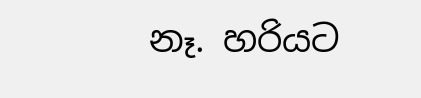නෑ. හරියට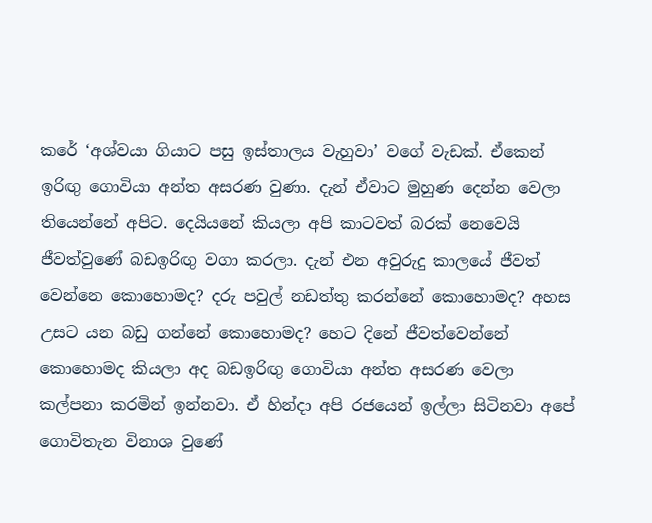කරේ ‘අශ්වයා ගියාට පසු ඉස්තාලය වැහුවා’ වගේ වැඩක්. ඒකෙන් ඉරිඟු ගොවියා අන්ත අසරණ වුණා. දැන් ඒවාට මුහුණ දෙන්න වෙලා තියෙන්නේ අපිට. දෙයියනේ කියලා අපි කාටවත් බරක් නෙවෙයි ජීවත්වුණේ බඩඉරිඟු වගා කරලා. දැන් එන අවුරුදු කාලයේ ජීවත් වෙන්නෙ කොහොමද? දරු පවුල් නඩත්තු කරන්නේ කොහොමද? අහස උසට යන බඩු ගන්නේ කොහොමද? හෙට දිනේ ජීවත්වෙන්නේ කොහොමද කියලා අද බඩඉරිඟු ගොවියා අන්ත අසරණ වෙලා කල්පනා කරමින් ඉන්නවා. ඒ හින්දා අපි රජයෙන් ඉල්ලා සිටිනවා අපේ ගොවිතැන විනාශ වුණේ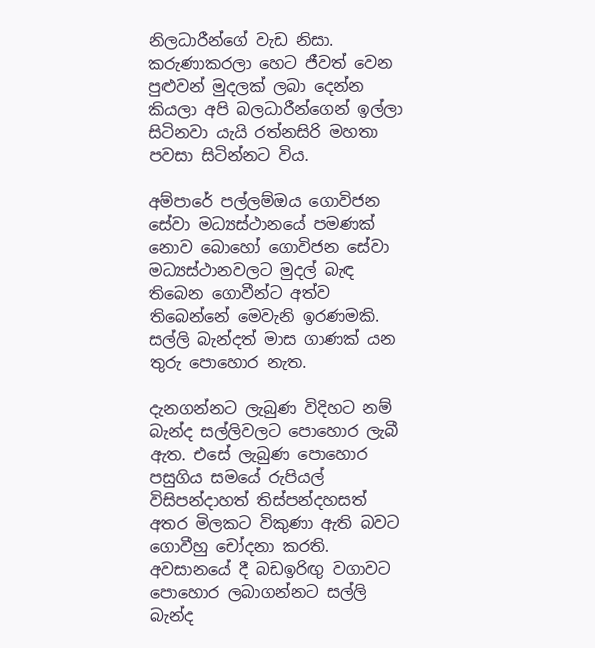නිලධාරීන්ගේ වැඩ නිසා. කරුණාකරලා හෙට ජීවත් වෙන පුළුවන් මුදලක් ලබා දෙන්න කියලා අපි බලධාරීන්ගෙන් ඉල්ලා සිටිනවා යැයි රත්නසිරි මහතා පවසා සිටින්නට විය.

අම්පාරේ පල්ලම්ඔය ගොවිජන සේවා මධ්‍යස්ථානයේ පමණක් නොව බොහෝ ගොවිජන සේවා මධ්‍යස්ථානවලට මුදල් බැඳ තිබෙන ගොවීන්ට අත්ව තිබෙන්නේ මෙවැනි ඉරණමකි. සල්ලි බැන්දත් මාස ගාණක් යන තුරු පොහොර නැත.

දැනගන්නට ලැබුණ විදිහට නම් බැන්ද සල්ලිවලට පොහොර ලැබී ඇත. එසේ ලැබුණ පොහොර පසුගිය සමයේ රුපියල් විසිපන්දාහත් තිස්පන්දහසත් අතර මිලකට විකුණා ඇති බවට ගොවීහු චෝදනා කරති. අවසානයේ දී බඩඉරිඟු වගාවට පොහොර ලබාගන්නට සල්ලි බැන්ද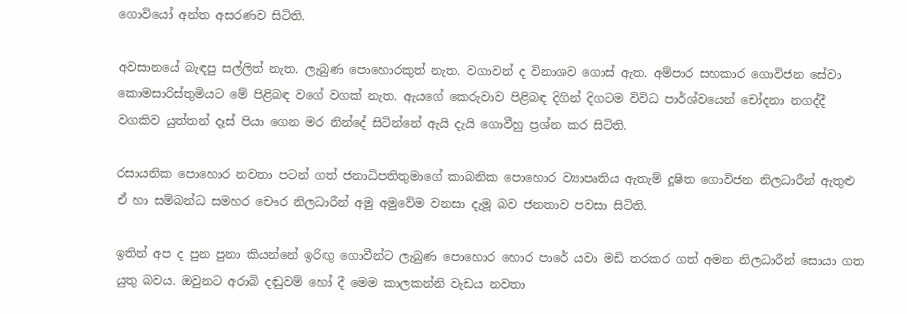ගොවියෝ අන්ත අසරණව සිටිති.

අවසානයේ බැඳපු සල්ලිත් නැත. ලැබුණ පොහොරකුත් නැත. වගාවන් ද විනාශව ගොස් ඇත. අම්පාර සහකාර ගොවිජන සේවා කොමසාරිස්තුමියට මේ පිළිබඳ වගේ වගක් නැත. ඇයගේ කෙරුවාව පිළිබඳ දිගින් දිගටම විවිධ පාර්ශ්වයෙන් චෝදනා නගද්දී වගකිව යුත්තන් දෑස් පියා ගෙන මර නින්දේ සිටින්නේ ඇයි දැයි ගොවීහු ප්‍රශ්න කර සිටිති.

රසායනික පොහොර නවතා පටන් ගත් ජනාධිපතිතුමාගේ කාබනික පොහොර ව්‍යාපෘතිය ඇතැම් දූෂිත ගොවිජන නිලධාරීන් ඇතුළු ඒ හා සම්බන්ධ සමහර චෞර නිලධාරීන් අමු අමුවේම වනසා දැමූ බව ජනතාව පවසා සිටිති.

ඉතින් අප ද පුන පුනා කියන්නේ ඉරිඟු ගොවීන්ට ලැබුණ පොහොර හොර පාරේ යවා මඩි තරකර ගත් අමන නිලධාරීන් සොයා ගත යුතු බවය. ඔවුනට අරාබි දඬුවම් හෝ දී මෙම කාලකන්නි වැඩය නවතා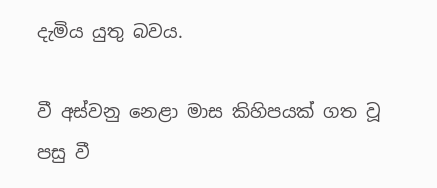දැමිය යුතු බවය.

වී අස්වනු නෙළා මාස කිහිපයක් ගත වූ පසු වී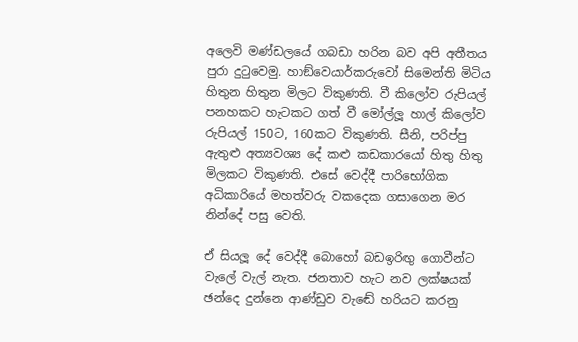අලෙවි මණ්ඩලයේ ගබඩා හරින බව අපි අතීතය පුරා දුටුවෙමු. හාඞ්වෙයාර්කරුවෝ සිමෙන්ති මිටිය හිතුන හිතුන මිලට විකුණති. වී කිලෝව රුපියල් පනහකට හැටකට ගත් වී මෝල්ලූ හාල් කිලෝව රුපියල් 150ට, 160කට විකුණති. සීනි, පරිප්පු ඇතුළු අත්‍යවශ්‍ය දේ කළු කඩකාරයෝ හිතු හිතු මිලකට විකුණති. එසේ වෙද්දී පාරිභෝගික අධිකාරියේ මහත්වරු වකදෙක ගසාගෙන මර නින්දේ පසු වෙති.

ඒ සියලූ දේ වෙද්දී බොහෝ බඩඉරිඟු ගොවීන්ට වැලේ වැල් නැත. ජනතාව හැට නව ලක්ෂයක් ඡන්දෙ දුන්නෙ ආණ්ඩුව වැඬේ හරියට කරනු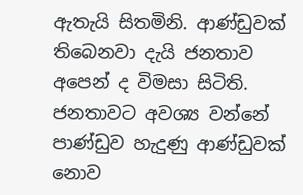ඇතැයි සිතමිනි. ආණ්ඩුවක් තිබෙනවා දැයි ජනතාව අපෙන් ද විමසා සිටිති. ජනතාවට අවශ්‍ය වන්නේ පාණ්ඩුව හැදුණු ආණ්ඩුවක් නොව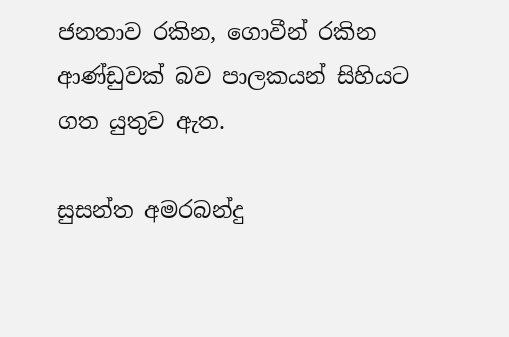ජනතාව රකින, ගොවීන් රකින ආණ්ඩුවක් බව පාලකයන් සිහියට ගත යුතුව ඇත.

සුසන්ත අමරබන්දු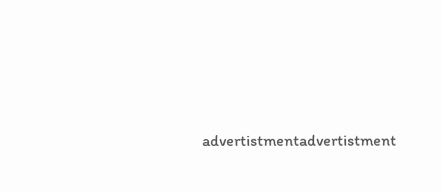advertistmentadvertistment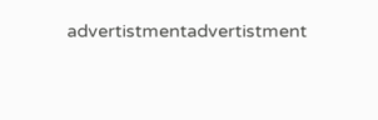advertistmentadvertistment